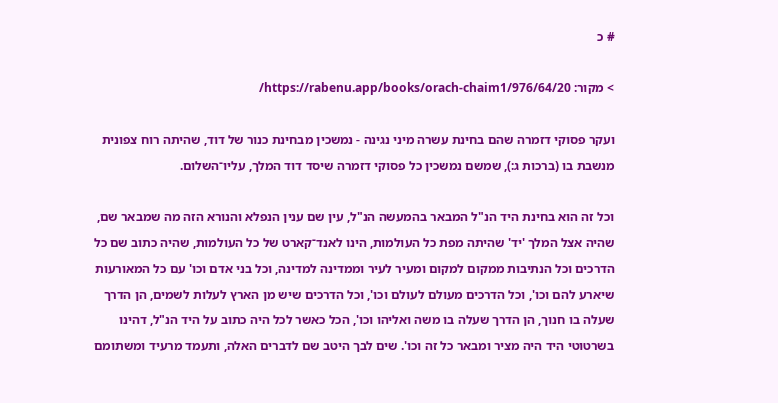# כ

> מקור: https://rabenu.app/books/orach-chaim1/976/64/20/

ועקר פסוקי דזמרה שהם בחינת עשרה מיני נגינה - נמשכין מבחינת כנור של דוד, שהיתה רוח צפונית מנשבת בו (ברכות ג:), שמשם נמשכין כל פסוקי דזמרה שיסד דוד המלך, עליו־השלום.

וכל זה הוא בחינת היד הנ"ל המבאר בהמעשה הנ"ל, עין שם ענין הנפלא והנורא הזה מה שמבאר שם, שהיה אצל המלך 'יד' שהיתה מפת כל העולמות, הינו לאנד־קארט של כל העולמות, שהיה כתוב שם כל הדרכים וכל הנתיבות ממקום למקום ומעיר לעיר וממדינה למדינה, וכל בני אדם וכו' עם כל המאורעות שיארע להם וכו', וכל הדרכים מעולם לעולם וכו', וכל הדרכים שיש מן הארץ לעלות לשמים, הן הדרך שעלה בו חנוך, הן הדרך שעלה בו משה ואליהו וכו', הכל כאשר לכל היה כתוב על היד הנ"ל, דהינו בשרטוטי היד היה מציר ומבאר כל זה וכו'. שים לבך היטב שם לדברים האלה, ותעמד מרעיד ומשתומם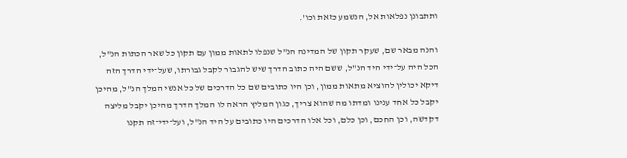ותתבונן נפלאות אל, הנשמע כזאת וכו'.

והנה מבאר שם, שעקר תקון של המדינה הנ"ל שנפלו לתאות ממון עם תקון כל שאר הכתות הנ"ל, הכל היה על־ידי היד הנ"ל, ששם היה כתוב הדרך שיש להגבור לקבל גבורתו, שעל־ידי הדרך הזה דיקא יכולין להוציא מתאות ממון, וכן היו כתובים שם כל הדרכים של כל אנשי המלך הנ"ל, מהיכן יקבל כל אחד ענינו ומדתו מה שהוא צריך, כגון המליץ הראה לו המלך הדרך מהיכן יקבל מליצה דקדשה, וכן החכם, וכן כלם, וכל אלו הדרכים היו כתובים על היד הנ"ל, ועל־ידי־זה תקנו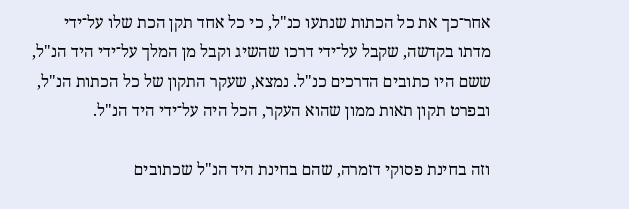אחר־כך את כל הכתות שנתעו כנ"ל, כי כל אחד תקן הכת שלו על־ידי מדתו בקדשה, שקבל על־ידי דרכו שהשיג וקבל מן המלך על־ידי היד הנ"ל, ששם היו כתובים הדרכים כנ"ל. נמצא, שעקר התקון של כל הכתות הנ"ל, ובפרט תקון תאות ממון שהוא העקר, הכל היה על־ידי היד הנ"ל.

וזה בחינת פסוקי דזמרה, שהם בחינת היד הנ"ל שכתובים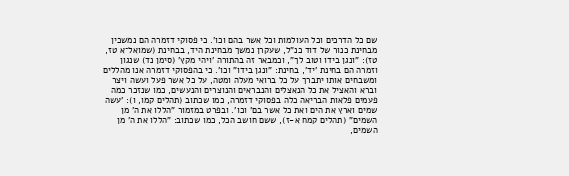שם כל הדרכים וכל העולמות וכל אשר בהם וכו'. כי פסוקי דזמרה הם נמשכין מבחינת כנור של דוד כנ"ל, שעקרן נמשך מבחינת היד, בבחינת (שמואל־א טז, טז): "ונגן בידו וטוב לך", וכמבאר זה בהתורה 'ויהי מקץ' (סימן נד) שנגון וזמרה הם בחינת 'יד', בחינת: "ונגן בידו" וכו'. כי בהפסוקי דזמרה אנו מהללים ומשבחים אותו יתברך על כל ברואי מעלה ומטה, על כל אשר פעל ועשה ויצר וברא והאציל את כל הנאצלים והנבראים והנוצרים והנעשים, כמו שנזכר כמה פעמים פלאות הבריאה כלה בפסוקי דזמרה, כמו שכתוב (תהלים קמו, ו): 'עשה שמים וארץ את הים ואת כל אשר בם' וכו'. ובפרט במזמור "הללו את ה' מן השמים" (תהלים קמח א-ז), ששם חושב הכל, כמו שכתוב: "הללו את ה' מן השמים,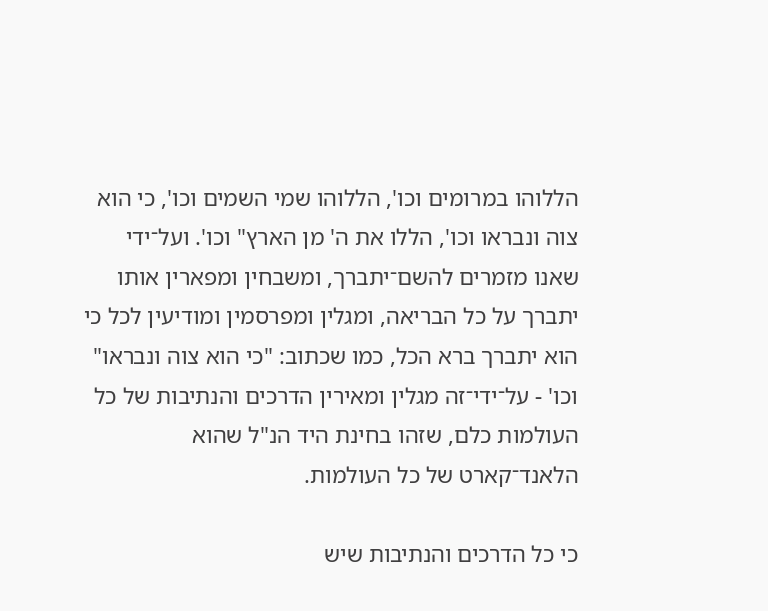הללוהו במרומים וכו', הללוהו שמי השמים וכו', כי הוא צוה ונבראו וכו', הללו את ה' מן הארץ" וכו'. ועל־ידי שאנו מזמרים להשם־יתברך, ומשבחין ומפארין אותו יתברך על כל הבריאה, ומגלין ומפרסמין ומודיעין לכל כי הוא יתברך ברא הכל, כמו שכתוב: "כי הוא צוה ונבראו" וכו' - על־ידי־זה מגלין ומאירין הדרכים והנתיבות של כל העולמות כלם, שזהו בחינת היד הנ"ל שהוא הלאנד־קארט של כל העולמות.

כי כל הדרכים והנתיבות שיש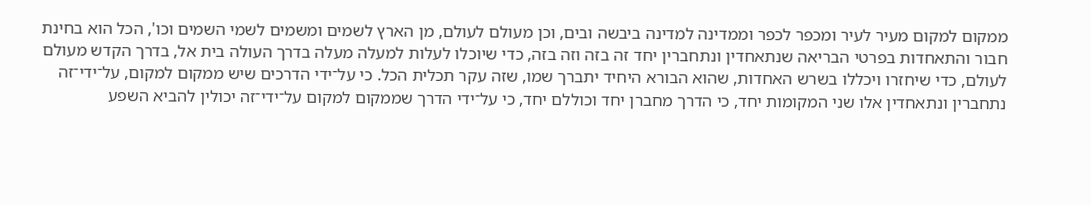ממקום למקום מעיר לעיר ומכפר לכפר וממדינה למדינה ביבשה ובים, וכן מעולם לעולם, מן הארץ לשמים ומשמים לשמי השמים וכו', הכל הוא בחינת חבור והתאחדות בפרטי הבריאה שנתאחדין ונתחברין יחד זה בזה וזה בזה, כדי שיוכלו לעלות למעלה מעלה בדרך העולה בית אל, בדרך הקדש מעולם לעולם, כדי שיחזרו ויכללו בשרש האחדות, שהוא הבורא היחיד יתברך שמו, שזה עקר תכלית הכל. כי על־ידי הדרכים שיש ממקום למקום, על־ידי־זה נתחברין ונתאחדין אלו שני המקומות יחד, כי הדרך מחברן יחד וכוללם יחד, כי על־ידי הדרך שממקום למקום על־ידי־זה יכולין להביא השפע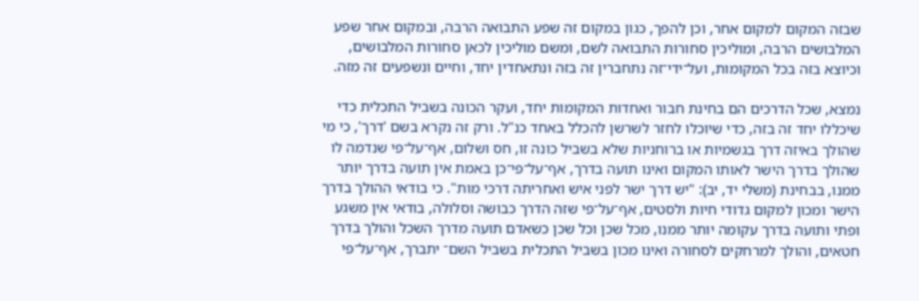שבזה המקום למקום אחר, וכן להפך, כגון במקום זה שפע התבואה הרבה, ובמקום אחר שפע המלבושים הרבה, ומוליכין סחורות התבואה לשם, ומשם מוליכין לכאן סחורות המלבושים, וכיוצא בזה בכל המקומות, ועל־ידי־זה נתחברין זה בזה ונתאחדין יחד, וחיים ונשפעים זה מזה.

נמצא, שכל הדרכים הם בחינת חבור ואחדות המקומות יחד, ועקר הכונה בשביל התכלית כדי שיכללו יחד זה בזה, כדי שיוכלו לחזר לשרשן להכלל באחד כנ"ל. ורק זה נקרא בשם 'דרך', כי מי שהולך באיזה דרך בגשמיות או ברוחניות שלא בשביל כונה זו, חס ושלום, אף־על־פי שנדמה לו שהולך בדרך הישר לאותו המקום ואינו תועה בדרך, אף־על־פי־כן באמת אין תועה בדרך יותר ממנו, בבחינת (משלי יד, יב): "יש דרך ישר לפני איש ואחריתה דרכי מות". כי בודאי ההולך בדרך הישר ומכון למקום גדודי חיות ולסטים, אף־על־פי שזה הדרך כבושה וסלולה, בודאי אין משגע ופתי ותועה בדרך עקומה יותר ממנו, מכל שכן וכל שכן כשאדם תועה מדרך השכל והולך בדרך חטאים, והולך למרחקים לסחורה ואינו מכון בשביל התכלית בשביל השם־ יתברך, אף־על־פי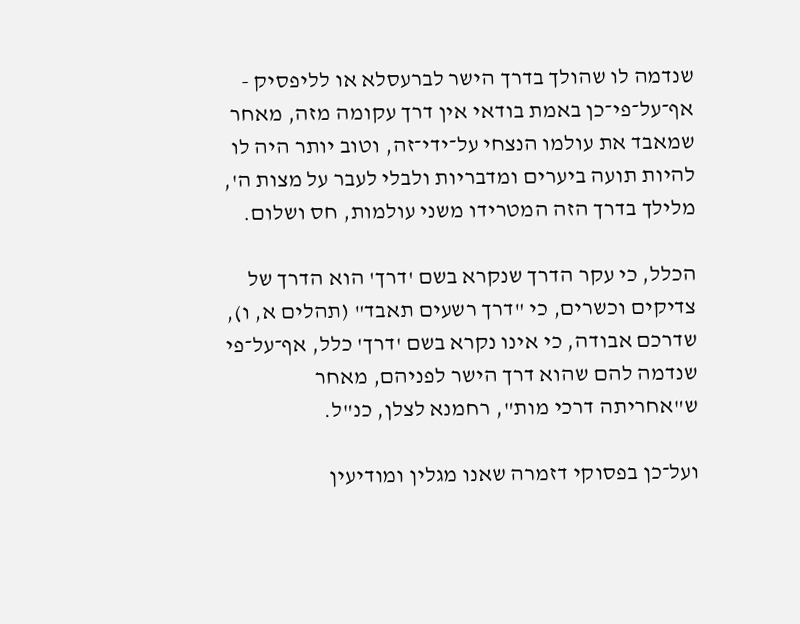שנדמה לו שהולך בדרך הישר לברעסלא או לליפסיק - אף־על־פי־כן באמת בודאי אין דרך עקומה מזה, מאחר שמאבד את עולמו הנצחי על־ידי־זה, וטוב יותר היה לו להיות תועה ביערים ומדבריות ולבלי לעבר על מצו‍ת ה', מלילך בדרך הזה המטרידו משני עולמות, חס ושלום.

הכלל, כי עקר הדרך שנקרא בשם 'דרך' הוא הדרך של צדיקים וכשרים, כי "דרך רשעים תאבד" (תהלים א, ו), שדרכם אבודה, כי אינו נקרא בשם 'דרך' כלל, אף־על־פי שנדמה להם שהוא דרך הישר לפניהם, מאחר ש"אחריתה דרכי מות", רחמנא לצלן, כנ"ל.

ועל־כן בפסוקי דזמרה שאנו מגלין ומודיעין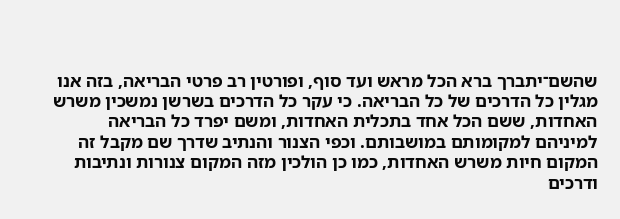שהשם־יתברך ברא הכל מראש ועד סוף, ופורטין רב פרטי הבריאה, בזה אנו מגלין כל הדרכים של כל הבריאה. כי עקר כל הדרכים בשרשן נמשכין משרש האחדות, ששם הכל אחד בתכלית האחדות, ומשם יפרד כל הבריאה למיניהם למקומותם במושבותם. וכפי הצנור והנתיב שדרך שם מקבל זה המקום חיות משרש האחדות, כמו כן הולכין מזה המקום צנורות ונתיבות ודרכים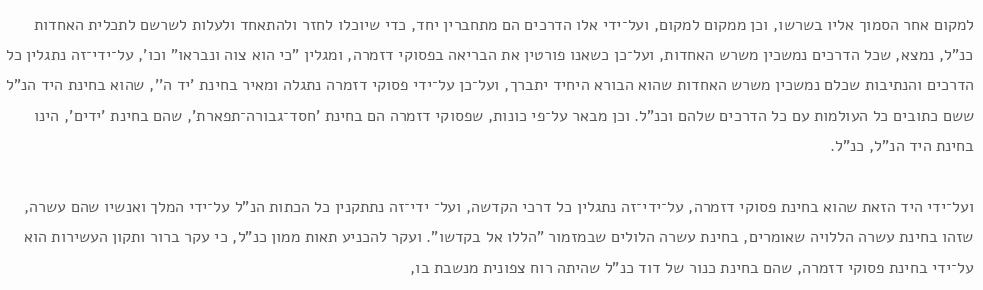למקום אחר הסמוך אליו בשרשו, וכן ממקום למקום, ועל־ידי אלו הדרכים הם מתחברין יחד, כדי שיוכלו לחזר ולהתאחד ולעלות לשרשם לתכלית האחדות כנ"ל, נמצא, שכל הדרכים נמשכין משרש האחדות, ועל־כן כשאנו פורטין את הבריאה בפסוקי דזמרה, ומגלין "כי הוא צוה ונבראו" וכו', על־ידי־זה נתגלין כל הדרכים והנתיבות שכלם נמשכין משרש האחדות שהוא הבורא היחיד יתברך, ועל־כן על־ידי פסוקי דזמרה נתגלה ומאיר בחינת 'יד ה'', שהוא בחינת היד הנ"ל ששם כתובים כל העולמות עם כל הדרכים שלהם וכנ"ל. וכן מבאר על־פי כונות, שפסוקי דזמרה הם בחינת 'חסד־גבורה־תפארת', שהם בחינת 'ידים', הינו בחינת היד הנ"ל, כנ"ל.

ועל־ידי היד הזאת שהוא בחינת פסוקי דזמרה, על־ידי־זה נתגלין כל דרכי הקדשה, ועל־ ידי־זה נתתקנין כל הכתות הנ"ל על־ידי המלך ואנשיו שהם עשרה, שזהו בחינת עשרה הללויה שאומרים, בחינת עשרה הלולים שבמזמור "הללו אל בקדשו". ועקר להכניע תאות ממון כנ"ל, כי עקר ברור ותקון העשירות הוא על־ידי בחינת פסוקי דזמרה, שהם בחינת כנור של דוד כנ"ל שהיתה רוח צפונית מנשבת בו,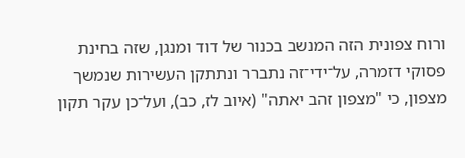ורוח צפונית הזה המנשב בכנור של דוד ומנגן, שזה בחינת פסוקי דזמרה, על־ידי־זה נתברר ונתתקן העשירות שנמשך מצפון, כי "מצפון זהב יאתה" (איוב לז, כב), ועל־כן עקר תקון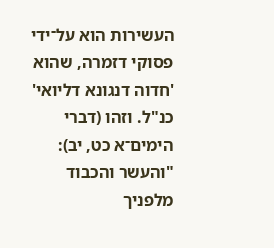העשירות הוא על־ידי פסוקי דזמרה, שהוא 'חדוה דנגונא דליואי' כנ"ל. וזהו (דברי הימים־א כט, יב): "והעשר והכבוד מלפניך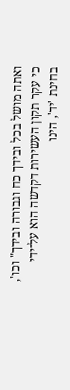ואתה מושל בכל ובידך כח וגבורה ובידך" וכו', כי עקר תקון העשירות דקדשה הוא על־ידי בחינת 'יד', הינו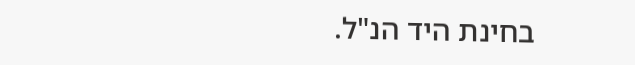בחינת היד הנ"ל.